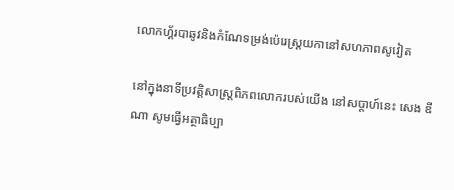លោកហ្គ័របាឆូវនិងកំណែទម្រង់ប៉េរេស្ត្រយកានៅសហភាពសូវៀត

នៅក្នុងនាទីប្រវត្តិសាស្រ្តពិភពលោករបស់យើង នៅសប្តាហ៍នេះ សេង ឌីណា សូមធ្វើអត្ថាធិប្បា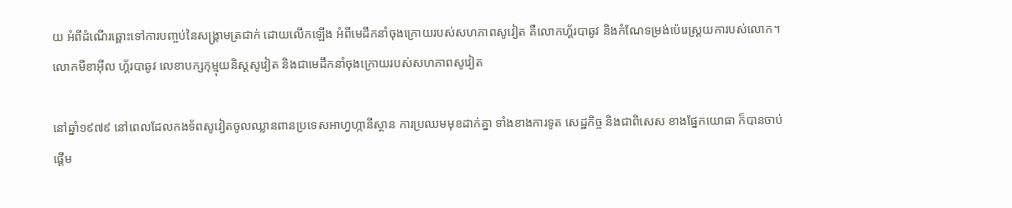យ អំពីដំណើរឆ្ពោះទៅការបញ្ចប់នៃសង្រ្គាមត្រជាក់ ដោយលើកឡើង អំពីមេដឹកនាំចុងក្រោយរបស់សហភាពសូវៀត គឺលោកហ្គ័របាឆូវ និងកំណែទម្រង់ប៉េរេស្ត្រយការបស់លោក។
លោកមីខាអ៊ីល ហ្គ័របាឆូវ លេខាបក្សកុម្មុយនិស្តសូវៀត និងជាមេដឹកនាំចុងក្រោយរបស់សហភាពសូវៀត

នៅឆ្នាំ១៩៧៩ នៅពេលដែលកងទ័ពសូវៀតចូលឈ្លានពានប្រទេសអាហ្វហ្កានីស្ថាន ការប្រឈមមុខដាក់គ្នា ទាំងខាងការទូត សេដ្ឋកិច្ច និងជាពិសេស ខាងផ្នែកយោធា ក៏បានចាប់ផ្តើម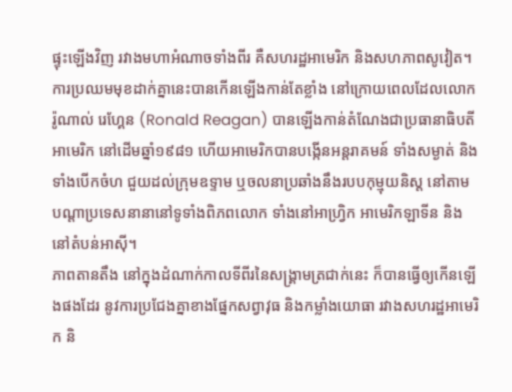ផ្ទុះឡើងវិញ រវាងមហាអំណាចទាំងពីរ គឺសហរដ្ឋអាមេរិក និងសហភាពសូវៀត។ ការប្រឈមមុខដាក់គ្នានេះបានកើនឡើងកាន់តែខ្លាំង នៅក្រោយពេលដែលលោករ៉ូណាល់ រេហ្គែន (Ronald Reagan) បានឡើងកាន់តំណែងជាប្រធានាធិបតីអាមេរិក នៅដើមឆ្នាំ១៩៨១ ហើយអាមេរិកបានបង្កើនអន្តរាគមន៍ ទាំងសម្ងាត់ និងទាំងបើកចំហ ជួយដល់ក្រុមឧទ្ទាម ឬចលនាប្រឆាំងនឹងរបបកុម្មុយនិស្ត នៅតាមបណ្តាប្រទេសនានានៅទូទាំងពិភពលោក ទាំងនៅអាហ្វ្រិក អាមេរិកឡាទីន និងនៅតំបន់អាស៊ី។
ភាពតានតឹង នៅក្នុងដំណាក់កាលទីពីរនៃសង្រ្គាមត្រជាក់នេះ ក៏បានធ្វើឲ្យកើនឡើងផងដែរ នូវការប្រជែងគ្នាខាងផ្នែកសព្វាវុធ និងកម្លាំងយោធា រវាងសហរដ្ឋអាមេរិក និ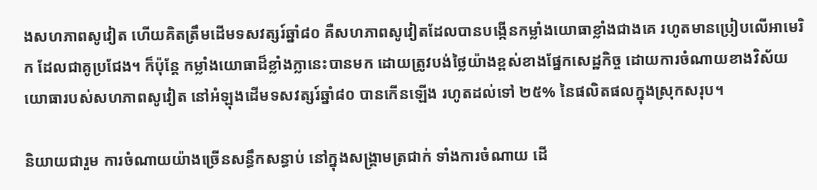ងសហភាពសូវៀត ហើយគិតត្រឹមដើមទសវត្សរ៍ឆ្នាំ៨០ គឺសហភាពសូវៀតដែលបានបង្កើនកម្លាំងយោធាខ្លាំងជាងគេ រហូតមានប្រៀបលើអាមេរិក ដែលជាគូប្រជែង។ ក៏ប៉ុន្តែ កម្លាំងយោធាដ៏ខ្លាំងក្លានេះបានមក ដោយត្រូវបង់ថ្លៃយ៉ាងខ្ពស់ខាងផ្នែកសេដ្ឋកិច្ច ដោយការចំណាយខាងវិស័យយោធារបស់សហភាពសូវៀត នៅអំឡុងដើមទសវត្សរ៍ឆ្នាំ៨០ បានកើនឡើង រហូតដល់ទៅ ២៥% នៃផលិតផលក្នុងស្រុកសរុប។

និយាយជារួម ការចំណាយយ៉ាងច្រើនសន្ធឹកសន្ធាប់ នៅក្នុងសង្រ្គាមត្រជាក់ ទាំងការចំណាយ ដើ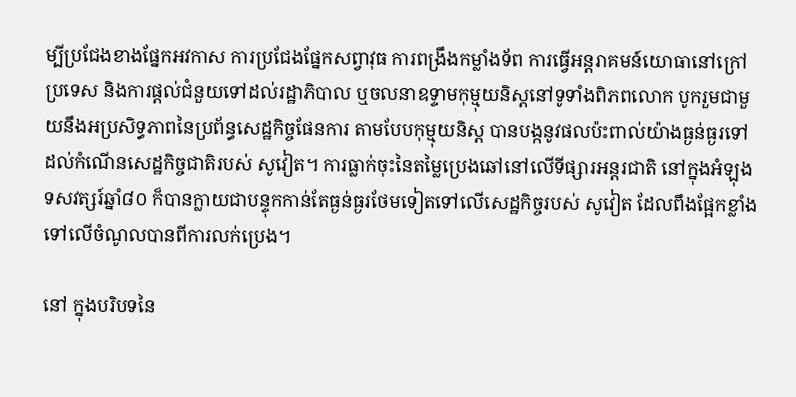ម្បីប្រជែងខាងផ្នែកអវកាស ការប្រជែងផ្នែកសព្វាវុធ ការពង្រឹងកម្លាំងទ័ព ការធ្វើអន្តរាគមន៍យោធានៅក្រៅប្រទេស និងការផ្តល់ជំនួយទៅដល់រដ្ឋាភិបាល ឬចលនាឧទ្ទាមកុម្មុយនិស្តនៅទូទាំងពិភពលោក បូករួមជាមួយនឹងអប្រសិទ្ធភាពនៃប្រព័ន្ធសេដ្ឋកិច្ចផែនការ តាមបែបកុម្មុយនិស្ត បានបង្កនូវផលប៉ះពាល់យ៉ាងធ្ងន់ធ្ងរទៅដល់កំណើនសេដ្ឋកិច្ចជាតិរបស់ សូវៀត។ ការធ្លាក់ចុះនៃតម្លៃប្រេងឆៅនៅលើទីផ្សារអន្តរជាតិ នៅក្នុងអំឡុងទសវត្សរ៍ឆ្នាំ៨០ ក៏បានក្លាយជាបន្ទុកកាន់តែធ្ងន់ធ្ងរថែមទៀតទៅលើសេដ្ឋកិច្ចរបស់ សូវៀត ដែលពឹងផ្អែកខ្លាំងទៅលើចំណូលបានពីការលក់ប្រេង។

នៅ ក្នុងបរិបទនៃ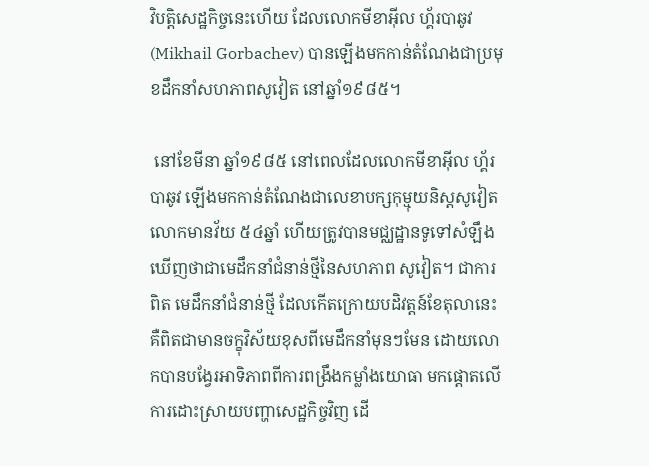វិបត្តិសេដ្ឋកិច្ចនេះហើយ ដែលលោកមីខាអ៊ីល ហ្គ័របាឆូវ (Mikhail Gorbachev) បានឡើងមកកាន់តំណែងជាប្រមុខដឹកនាំសហភាពសូវៀត នៅឆ្នាំ១៩៨៥។

 នៅខែមីនា ឆ្នាំ១៩៨៥ នៅពេលដែលលោកមីខាអ៊ីល ហ្គ័របាឆូវ ឡើងមកកាន់តំណែងជាលេខាបក្សកុម្មុយនិស្តសូវៀត លោកមានវ័យ ៥៤ឆ្នាំ ហើយត្រូវបានមជ្ឈដ្ឋានទូទៅសំឡឹងឃើញថាជាមេដឹកនាំជំនាន់ថ្មីនៃសហភាព សូវៀត។ ជាការពិត មេដឹកនាំជំនាន់ថ្មី ដែលកើតក្រោយបដិវត្តន៍ខែតុលានេះ គឺពិតជាមានចក្ខុវិស័យខុសពីមេដឹកនាំមុនៗមែន ដោយលោកបានបង្វែរអាទិភាពពីការពង្រឹងកម្លាំងយោធា មកផ្តោតលើការដោះស្រាយបញ្ហាសេដ្ឋកិច្ចវិញ ដើ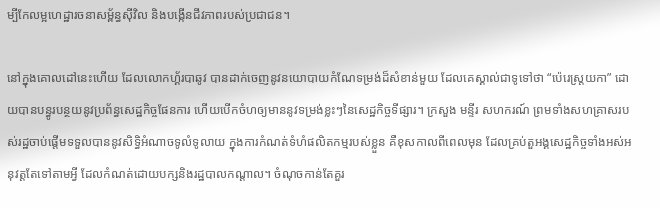ម្បីកែលម្អហេដ្ឋារចនាសម្ព័ន្ធស៊ីវិល និងបង្កើនជីវភាពរបស់ប្រជាជន។

នៅក្នុងគោលដៅនេះហើយ ដែលលោកហ្គ័របាឆូវ បានដាក់ចេញនូវនយោបាយកំណែទម្រង់ដ៏សំខាន់មួយ ដែលគេស្គាល់ជាទូទៅថា “ប៉េរេស្ត្រយកា” ដោយបានបន្ធូរបន្ថយនូវប្រព័ន្ធសេដ្ឋកិច្ចផែនការ ហើយបើកចំហឲ្យមាននូវទម្រង់ខ្លះៗនៃសេដ្ឋកិច្ចទីផ្សារ។ ក្រសួង មន្ទីរ សហករណ៍ ព្រមទាំងសហគ្រាសរបស់រដ្ឋចាប់ផ្តើមទទួលបាននូវសិទ្ធិអំណាចទូលំទូលាយ ក្នុងការកំណត់ទំហំផលិតកម្មរបស់ខ្លួន គឺខុសកាលពីពេលមុន ដែលគ្រប់តួអង្គសេដ្ឋកិច្ចទាំងអស់អនុវត្តតែទៅតាមអ្វី ដែលកំណត់ដោយបក្សនិងរដ្ឋបាលកណ្តាល។ ចំណុចកាន់តែគួរ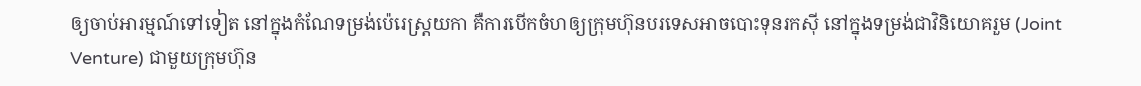ឲ្យចាប់អារម្មណ៍ទៅទៀត នៅក្នុងកំណែទម្រង់ប៉េរេស្រ្តយកា គឺការបើកចំហឲ្យក្រុមហ៊ុនបរទេសអាចបោះទុនរកស៊ី នៅក្នុងទម្រង់ជាវិនិយោគរួម (Joint Venture) ជាមួយក្រុមហ៊ុន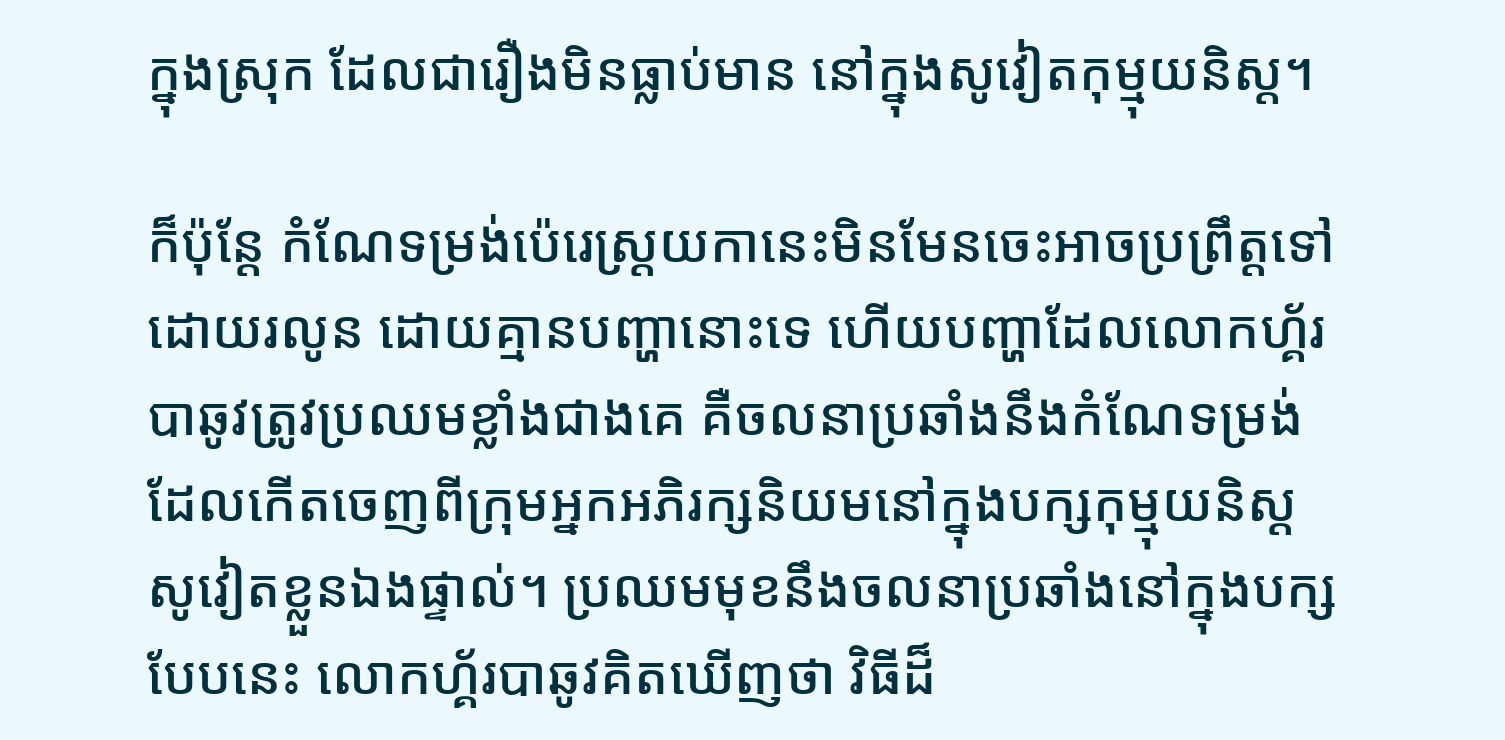ក្នុងស្រុក ដែលជារឿងមិនធ្លាប់មាន នៅក្នុងសូវៀតកុម្មុយនិស្ត។

ក៏ប៉ុន្តែ កំណែទម្រង់ប៉េរេស្ត្រយកានេះមិនមែនចេះអាចប្រព្រឹត្តទៅដោយរលូន ដោយគ្មានបញ្ហានោះទេ ហើយបញ្ហាដែលលោកហ្គ័របាឆូវត្រូវប្រឈមខ្លាំងជាងគេ គឺចលនាប្រឆាំងនឹងកំណែទម្រង់ ដែលកើតចេញពីក្រុមអ្នកអភិរក្សនិយមនៅក្នុងបក្សកុម្មុយនិស្ត សូវៀតខ្លួនឯងផ្ទាល់។ ប្រឈមមុខនឹងចលនាប្រឆាំងនៅក្នុងបក្សបែបនេះ លោកហ្គ័របាឆូវគិតឃើញថា វិធីដ៏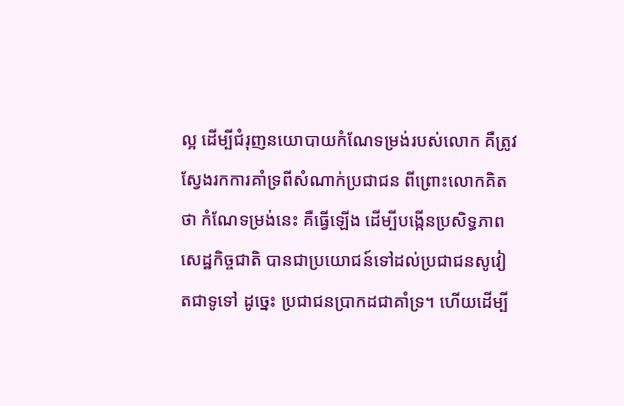ល្អ ដើម្បីជំរុញនយោបាយកំណែទម្រង់របស់លោក គឺត្រូវស្វែងរកការគាំទ្រពីសំណាក់ប្រជាជន ពីព្រោះលោកគិតថា កំណែទម្រង់នេះ គឺធ្វើឡើង ដើម្បីបង្កើនប្រសិទ្ធភាពសេដ្ឋកិច្ចជាតិ បានជាប្រយោជន៍ទៅដល់ប្រជាជនសូវៀតជាទូទៅ ដូច្នេះ ប្រជាជនប្រាកដជាគាំទ្រ។ ហើយដើម្បី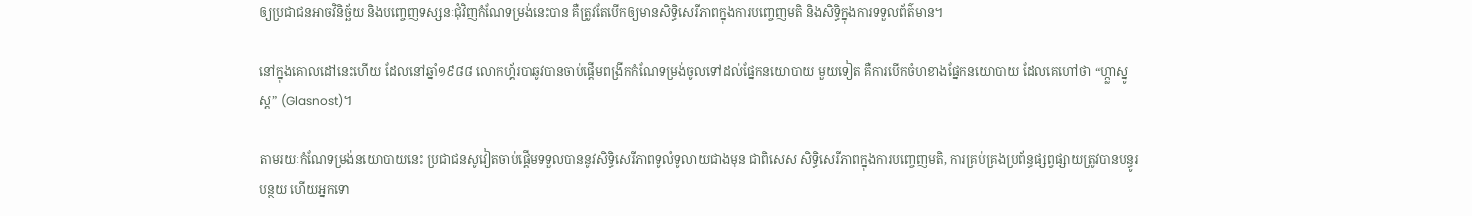ឲ្យប្រជាជនអាចវិនិច្ឆ័យ និងបញ្ចេញទស្សនៈជុំវិញកំណែទម្រង់នេះបាន គឺត្រូវតែបើកឲ្យមានសិទ្ធិសេរីភាពក្នុងការបញ្ចេញមតិ និងសិទ្ធិក្នុងការទទួលព័ត៌មាន។

នៅក្នុងគោលដៅនេះហើយ ដែលនៅឆ្នាំ១៩៨៨ លោកហ្គ័របាឆូវបានចាប់ផ្តើមពង្រីកកំណែទម្រង់ចូលទៅដល់ផ្នែកនយោបាយ មួយទៀត គឺការបើកចំហខាងផ្នែកនយោបាយ ដែលគេហៅថា “ហ្ក្លាស្នូស្ត” (Glasnost)។

តាមរយៈកំណែទម្រង់នយោបាយនេះ ប្រជាជនសូវៀតចាប់ផ្តើមទទួលបាននូវសិទ្ធិសេរីភាពទូលំទូលាយជាងមុន ជាពិសេស សិទ្ធិសេរីភាពក្នុងការបញ្ចេញមតិ, ការគ្រប់គ្រងប្រព័ន្ធផ្សព្វផ្សាយត្រូវបានបន្ធូរបន្ថយ ហើយអ្នកទោ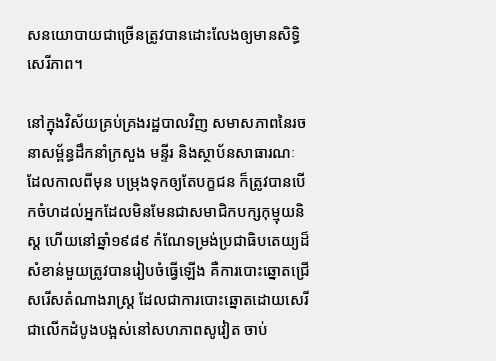សនយោបាយជាច្រើនត្រូវបានដោះលែងឲ្យមានសិទ្ធិសេរីភាព។

នៅក្នុងវិស័យគ្រប់គ្រងរដ្ឋបាលវិញ សមាសភាពនៃរចនាសម្ព័ន្ធដឹកនាំក្រសួង មន្ទីរ និងស្ថាប័នសាធារណៈ ដែលកាលពីមុន បម្រុងទុកឲ្យតែបក្ខជន ក៏ត្រូវបានបើកចំហដល់អ្នកដែលមិនមែនជាសមាជិកបក្សកុម្មុយនិស្ត ហើយនៅឆ្នាំ១៩៨៩ កំណែទម្រង់ប្រជាធិបតេយ្យដ៏សំខាន់មួយត្រូវបានរៀបចំធ្វើឡើង គឺការបោះឆ្នោតជ្រើសរើសតំណាងរាស្រ្ត ដែលជាការបោះឆ្នោតដោយសេរីជាលើកដំបូងបង្អស់នៅសហភាពសូវៀត ចាប់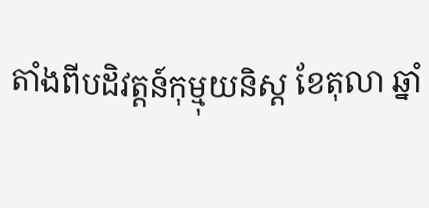តាំងពីបដិវត្តន៍កុម្មុយនិស្ត ខែតុលា ឆ្នាំ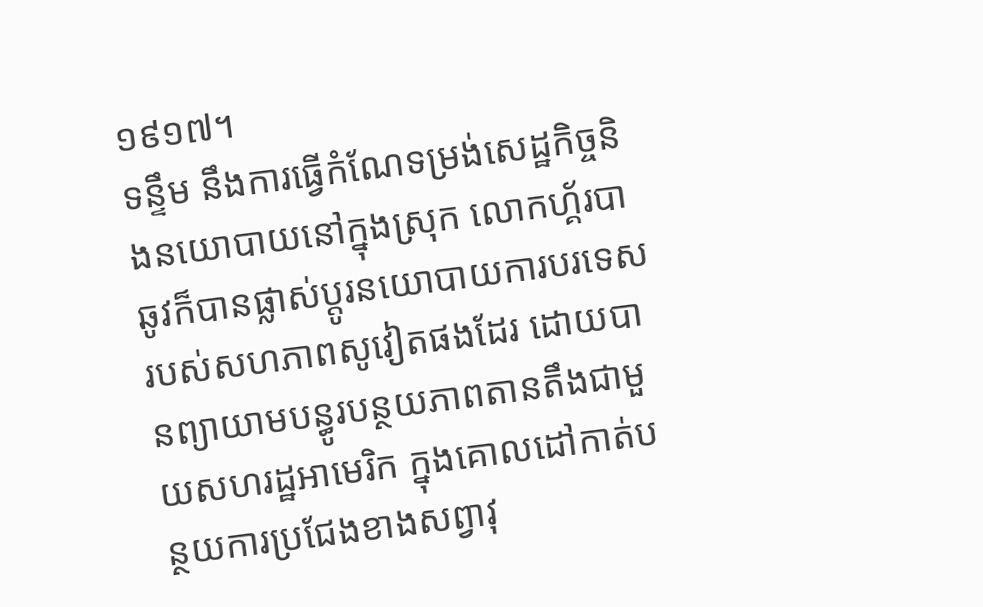១៩១៧។
ទន្ទឹម នឹងការធ្វើកំណែទម្រង់សេដ្ឋកិច្ចនិងនយោបាយនៅក្នុងស្រុក លោកហ្គ័របាឆូវក៏បានផ្លាស់ប្តូរនយោបាយការបរទេសរបស់សហភាពសូវៀតផងដែរ ដោយបានព្យាយាមបន្ធូរបន្ថយភាពតានតឹងជាមួយសហរដ្ឋអាមេរិក ក្នុងគោលដៅកាត់បន្ថយការប្រជែងខាងសព្វាវុ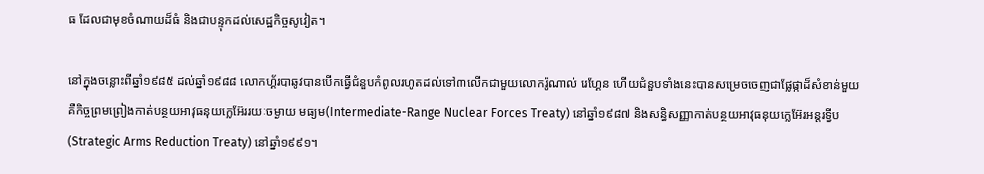ធ ដែលជាមុខចំណាយដ៏ធំ និងជាបន្ទុកដល់សេដ្ឋកិច្ចសូវៀត។

នៅក្នុងចន្លោះពីឆ្នាំ១៩៨៥ ដល់ឆ្នាំ១៩៨៨ លោកហ្គ័របាឆូវបានបើកធ្វើជំនួបកំពូលរហូតដល់ទៅ៣លើកជាមួយលោករ៉ូណាល់ រេហ្គែន ហើយជំនួបទាំងនេះបានសម្រេចចេញជាផ្លែផ្កាដ៏សំខាន់មួយ គឺកិច្ចព្រមព្រៀងកាត់បន្ថយអាវុធនុយក្លេអ៊ែររយៈចម្ងាយ មធ្យម(Intermediate-Range Nuclear Forces Treaty) នៅឆ្នាំ១៩៨៧ និងសន្ធិសញ្ញាកាត់បន្ថយអាវុធនុយក្លេអ៊ែរអន្តរទ្វីប (Strategic Arms Reduction Treaty) នៅឆ្នាំ១៩៩១។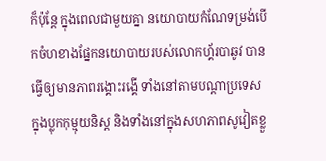ក៏ប៉ុន្តែ ក្នុងពេលជាមួយគ្នា នយោបាយកំណែទម្រង់បើកចំហខាងផ្នែកនយោបាយរបស់លោកហ្គ័របាឆូវ បានធ្វើឲ្យមានភាពរង្គោះរង្គើ ទាំងនៅតាមបណ្តាប្រទេសក្នុងប្លុកកុម្មុយនិស្ត និងទាំងនៅក្នុងសហភាពសូវៀតខ្លួ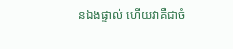នឯងផ្ទាល់ ហើយវាគឺជាចំ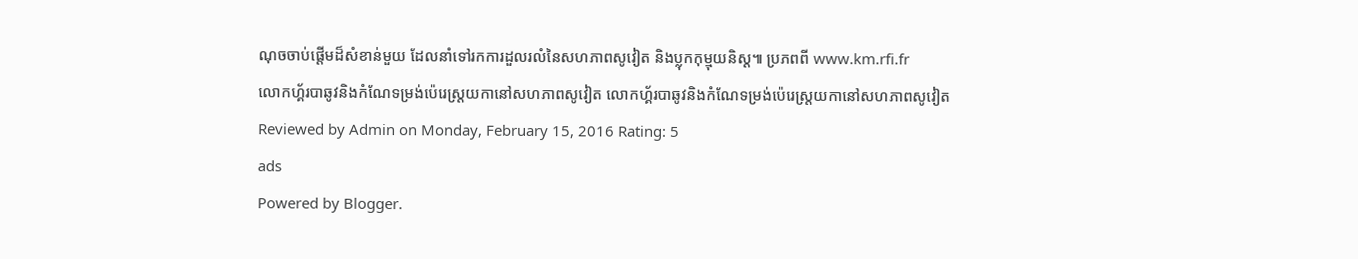ណុចចាប់ផ្តើមដ៏សំខាន់មួយ ដែលនាំទៅរកការដួលរលំនៃសហភាពសូវៀត និងប្លុកកុម្មុយនិស្ត៕ ប្រភពពី www.km.rfi.fr
លោកហ្គ័របាឆូវនិងកំណែទម្រង់ប៉េរេស្ត្រយកានៅសហភាពសូវៀត លោកហ្គ័របាឆូវនិងកំណែទម្រង់ប៉េរេស្ត្រយកានៅសហភាពសូវៀត Reviewed by Admin on Monday, February 15, 2016 Rating: 5
ads
Powered by Blogger.